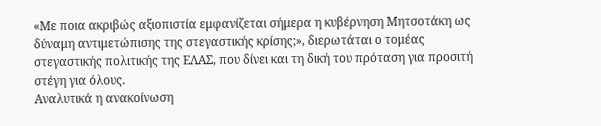«Με ποια ακριβώς αξιοπιστία εμφανίζεται σήμερα η κυβέρνηση Μητσοτάκη ως δύναμη αντιμετώπισης της στεγαστικής κρίσης;», διερωτάται ο τομέας στεγαστικής πολιτικής της ΕΛΑΣ, που δίνει και τη δική του πρόταση για προσιτή στέγη για όλους.
Αναλυτικά η ανακοίνωση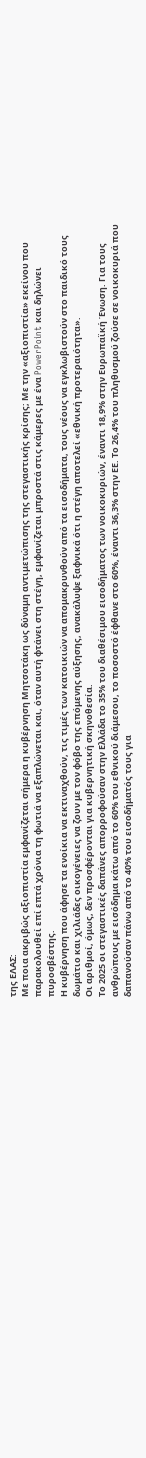της ΕΛΑΣ:
Με ποια ακριβώς αξιοπιστία εμφανίζεται σήμερα η κυβέρνηση Μητσοτάκη ως δύναμη αντιμετώπισης της στεγαστικής κρίσης; Με την «αξιοπιστία» εκείνου που παρακολουθεί επί επτά χρόνια τη φωτιά να εξαπλώνεται και, όταν αυτή φτάνει στη στέγη, εμφανίζεται μπροστά στις κάμερες με ένα PowerPoint και δηλώνει πυροσβέστης.
Η κυβέρνηση που άφησε τα ενοίκια να εκτιναχθούν, τις τιμές των κατοικιών να απομακρυνθούν από τα εισοδήματα, τους νέους να εγκλωβιστούν στο παιδικό τους δωμάτιο και χιλιάδες οικογένειες να ζουν με τον φόβο της επόμενης αύξησης, ανακάλυψε ξαφνικά ότι η στέγη αποτελεί «εθνική προτεραιότητα».
Οι αριθμοί, όμως, δεν προσφέρονται για κυβερνητική σκηνοθεσία.
Το 2025 οι στεγαστικές δαπάνες απορροφούσαν στην Ελλάδα το 35% του διαθέσιμου εισοδήματος των νοικοκυριών, έναντι 18,9% στην Ευρωπαϊκή Ένωση. Για τους ανθρώπους με εισόδημα κάτω από το 60% του εθνικού διάμεσου, το ποσοστό έφθανε στο 60%, έναντι 36,3% στην ΕΕ. Το 26,4% του πληθυσμού ζούσε σε νοικοκυριά που δαπανούσαν πάνω από το 40% του εισοδήματός τους για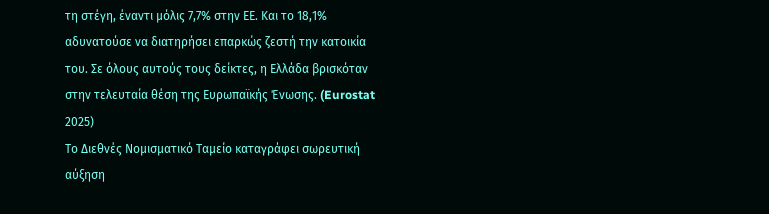τη στέγη, έναντι μόλις 7,7% στην ΕΕ. Και το 18,1% αδυνατούσε να διατηρήσει επαρκώς ζεστή την κατοικία του. Σε όλους αυτούς τους δείκτες, η Ελλάδα βρισκόταν στην τελευταία θέση της Ευρωπαϊκής Ένωσης. (Eurostat 2025)
Το Διεθνές Νομισματικό Ταμείο καταγράφει σωρευτική αύξηση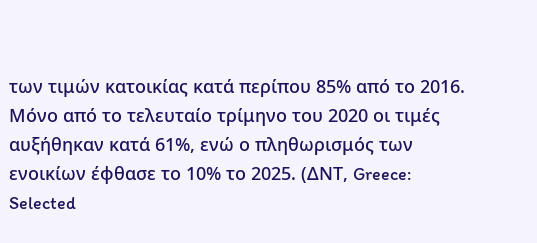των τιμών κατοικίας κατά περίπου 85% από το 2016. Μόνο από το τελευταίο τρίμηνο του 2020 οι τιμές αυξήθηκαν κατά 61%, ενώ ο πληθωρισμός των ενοικίων έφθασε το 10% το 2025. (ΔΝΤ, Greece: Selected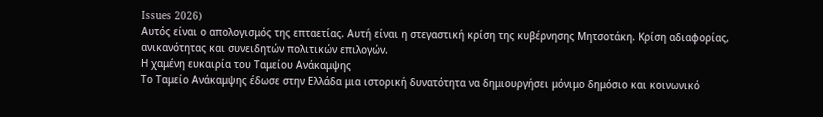Issues 2026)
Αυτός είναι ο απολογισμός της επταετίας. Αυτή είναι η στεγαστική κρίση της κυβέρνησης Μητσοτάκη. Kρίση αδιαφορίας, ανικανότητας και συνειδητών πολιτικών επιλογών.
Η χαμένη ευκαιρία του Ταμείου Ανάκαμψης
Το Ταμείο Ανάκαμψης έδωσε στην Ελλάδα μια ιστορική δυνατότητα να δημιουργήσει μόνιμο δημόσιο και κοινωνικό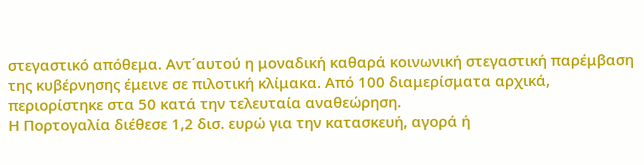στεγαστικό απόθεμα. Αντ΄αυτού η μοναδική καθαρά κοινωνική στεγαστική παρέμβαση της κυβέρνησης έμεινε σε πιλοτική κλίμακα. Από 100 διαμερίσματα αρχικά, περιορίστηκε στα 50 κατά την τελευταία αναθεώρηση.
Η Πορτογαλία διέθεσε 1,2 δισ. ευρώ για την κατασκευή, αγορά ή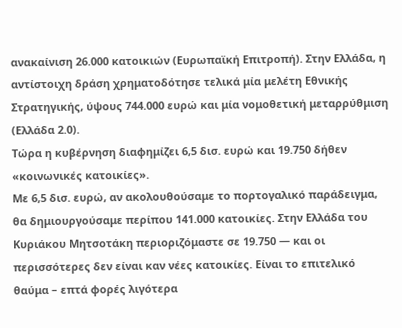ανακαίνιση 26.000 κατοικιών (Ευρωπαϊκή Επιτροπή). Στην Ελλάδα, η αντίστοιχη δράση χρηματοδότησε τελικά μία μελέτη Εθνικής Στρατηγικής, ύψους 744.000 ευρώ και μία νομοθετική μεταρρύθμιση (Ελλάδα 2.0).
Τώρα η κυβέρνηση διαφημίζει 6,5 δισ. ευρώ και 19.750 δήθεν «κοινωνικές κατοικίες».
Με 6,5 δισ. ευρώ, αν ακολουθούσαμε το πορτογαλικό παράδειγμα, θα δημιουργούσαμε περίπου 141.000 κατοικίες. Στην Ελλάδα του Κυριάκου Μητσοτάκη περιοριζόμαστε σε 19.750 — και οι περισσότερες δεν είναι καν νέες κατοικίες. Είναι το επιτελικό θαύμα – επτά φορές λιγότερα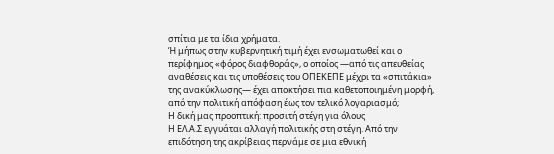σπίτια με τα ίδια χρήματα.
Ή μήπως στην κυβερνητική τιμή έχει ενσωματωθεί και ο περίφημος «φόρος διαφθοράς», ο οποίος —από τις απευθείας αναθέσεις και τις υποθέσεις του ΟΠΕΚΕΠΕ μέχρι τα «σπιτάκια» της ανακύκλωσης— έχει αποκτήσει πια καθετοποιημένη μορφή, από την πολιτική απόφαση έως τον τελικό λογαριασμό;
Η δική μας προοπτική: προσιτή στέγη για όλους
Η ΕΛ.Α.Σ εγγυάται αλλαγή πολιτικής στη στέγη. Από την επιδότηση της ακρίβειας περνάμε σε μια εθνική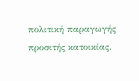πολιτική παραγωγής προσιτής κατοικίας.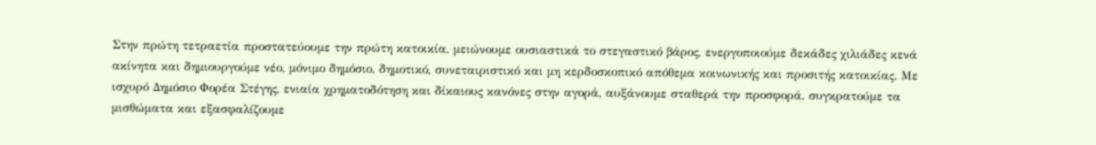Στην πρώτη τετραετία προστατεύουμε την πρώτη κατοικία, μειώνουμε ουσιαστικά το στεγαστικό βάρος, ενεργοποιούμε δεκάδες χιλιάδες κενά ακίνητα και δημιουργούμε νέο, μόνιμο δημόσιο, δημοτικό, συνεταιριστικό και μη κερδοσκοπικό απόθεμα κοινωνικής και προσιτής κατοικίας. Με ισχυρό Δημόσιο Φορέα Στέγης, ενιαία χρηματοδότηση και δίκαιους κανόνες στην αγορά, αυξάνουμε σταθερά την προσφορά, συγκρατούμε τα μισθώματα και εξασφαλίζουμε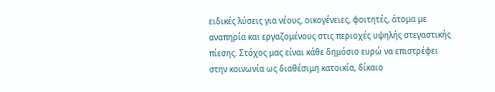ειδικές λύσεις για νέους, οικογένειες, φοιτητές, άτομα με αναπηρία και εργαζομένους στις περιοχές υψηλής στεγαστικής πίεσης. Στόχος μας είναι κάθε δημόσιο ευρώ να επιστρέφει στην κοινωνία ως διαθέσιμη κατοικία, δίκαιο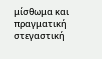μίσθωμα και πραγματική στεγαστική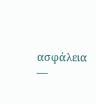ασφάλεια —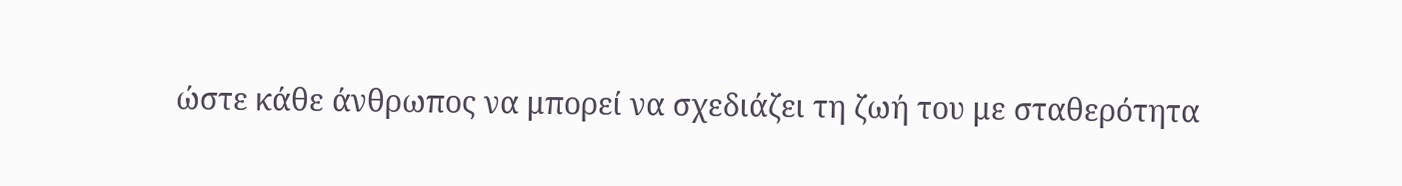ώστε κάθε άνθρωπος να μπορεί να σχεδιάζει τη ζωή του με σταθερότητα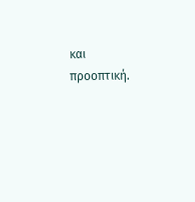και προοπτική.